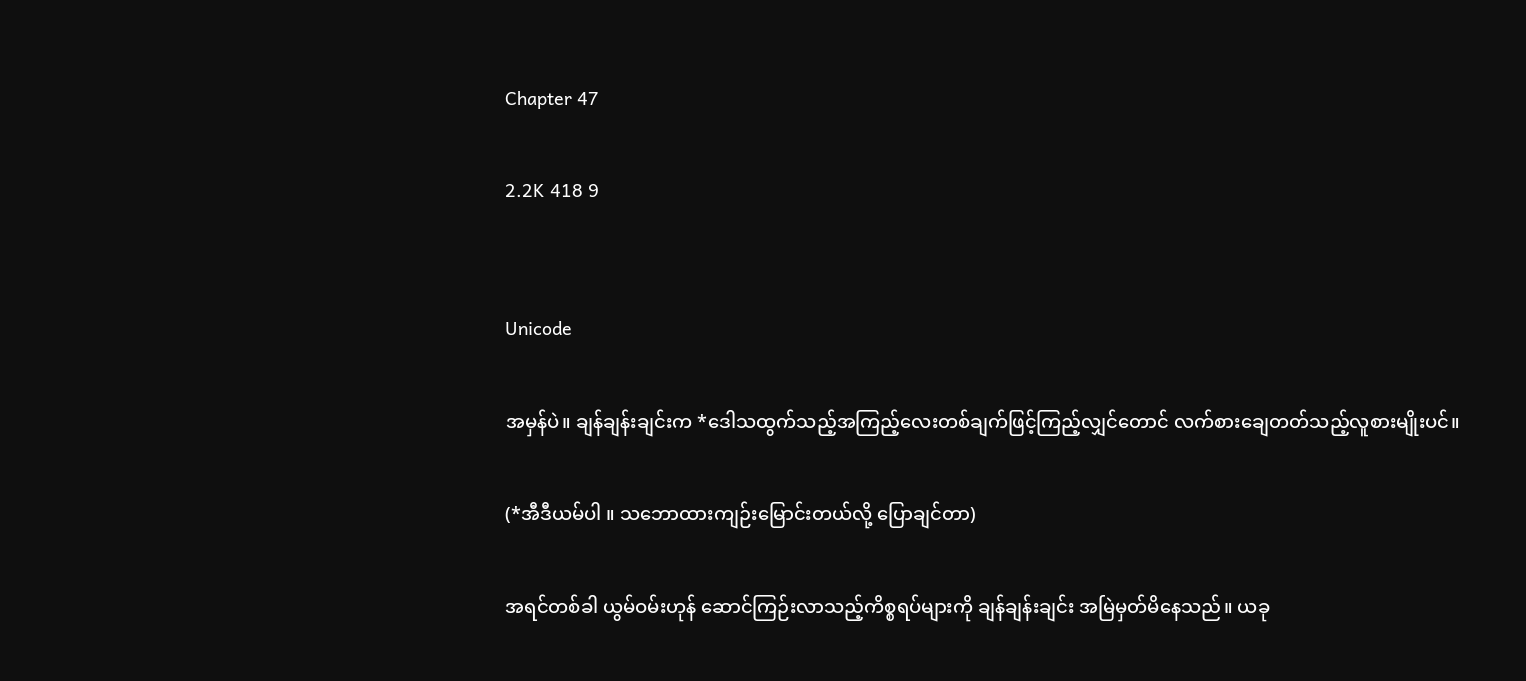Chapter 47

2.2K 418 9


Unicode

အမှန်ပဲ။ ချန်ချန်းချင်းက *ဒေါသထွက်သည့်အကြည့်လေးတစ်ချက်ဖြင့်ကြည့်လျှင်တောင် လက်စားချေတတ်သည့်လူစားမျိုးပင်။

(*အီဒီယမ်ပါ ။ သဘောထားကျဉ်းမြောင်းတယ်လို့ ပြောချင်တာ)

အရင်တစ်ခါ ယွမ်ဝမ်းဟုန် ဆောင်ကြဉ်းလာသည့်ကိစ္စရပ်များကို ချန်ချန်းချင်း အမြဲမှတ်မိနေသည်။ ယခု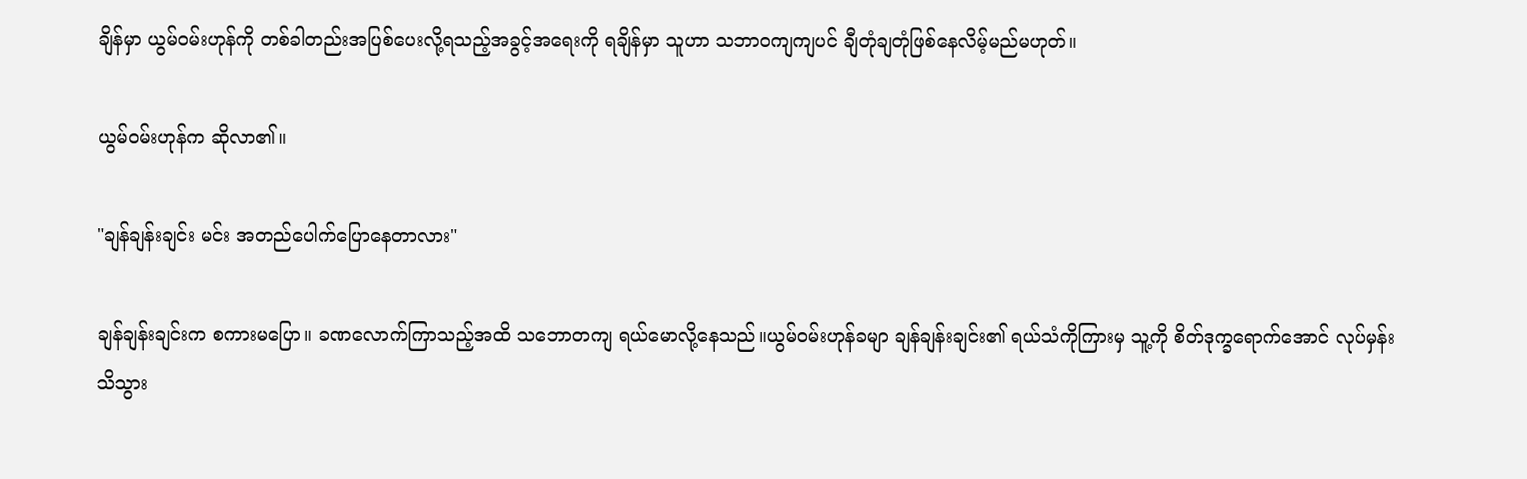ချိန်မှာ ယွမ်ဝမ်းဟုန်ကို တစ်ခါတည်းအပြစ်ပေးလို့ရသည့်အခွင့်အရေးကို ရချိန်မှာ သူဟာ သဘာဝကျကျပင် ချီတုံချတုံဖြစ်နေလိမ့်မည်မဟုတ်။

ယွမ်ဝမ်းဟုန်က ဆိုလာ၏။

"ချန်ချန်းချင်း မင်း အတည်ပေါက်ပြောနေတာလား"

ချန်ချန်းချင်းက စကားမပြော။ ခဏလောက်ကြာသည့်အထိ သဘောတကျ ရယ်မောလို့နေသည်။ယွမ်ဝမ်းဟုန်ခမျာ ချန်ချန်းချင်း၏ ရယ်သံကိုကြားမှ သူ့ကို စိတ်ဒုက္ခရောက်အောင် လုပ်မှန်းသိသွား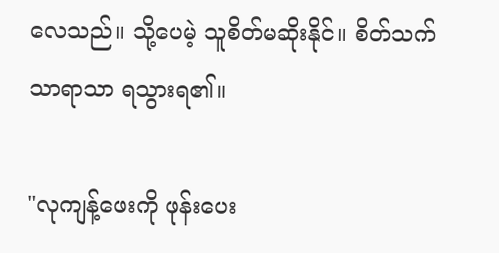လေသည်။ သို့ပေမဲ့ သူစိတ်မဆိုးနိုင်။ စိတ်သက်သာရာသာ ရသွားရ၏။

"လုကျန့်ဖေးကို ဖုန်းပေး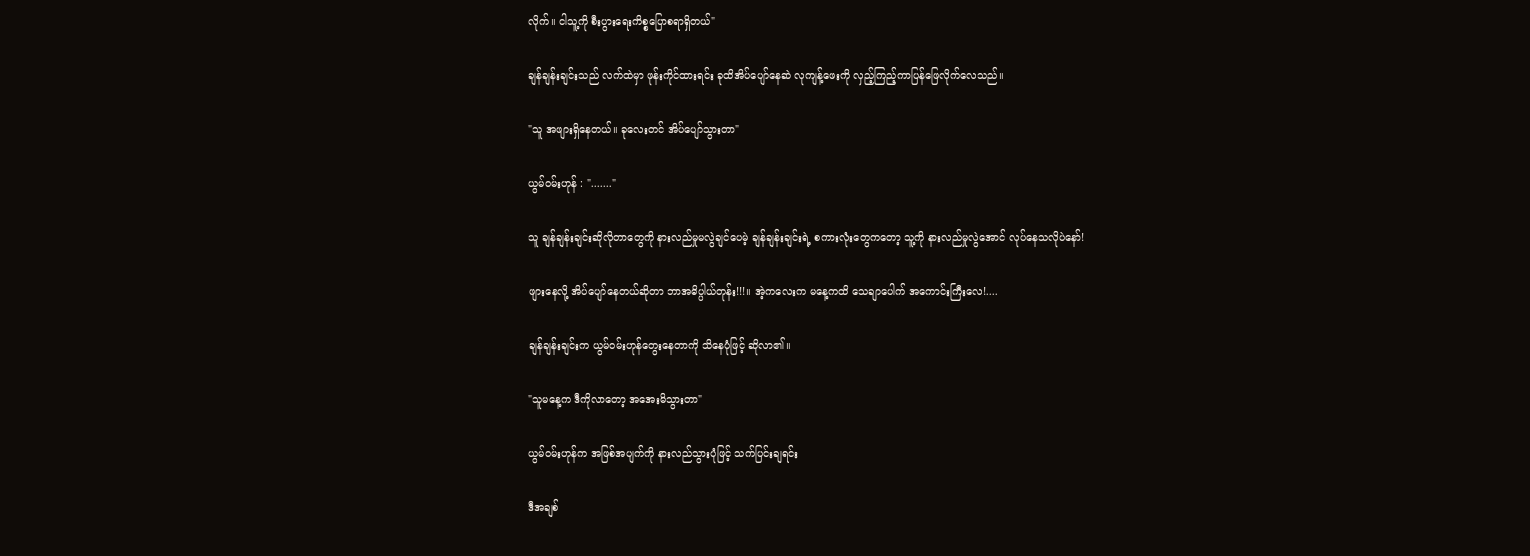လိုက်။ ငါသူ့ကို စီးပွားရေးကိစ္စပြောစရာရှိတယ်"

ချန်ချန်းချင်းသည် လက်ထဲမှာ ဖုန်းကိုင်ထားရင်း ခုထိအိပ်ပျော်နေဆဲ လုကျန့်ဖေးကို လှည့်ကြည့်ကာပြန်ဖြေလိုက်လေသည်။

"သူ အဖျားရှိနေတယ်။ ခုလေးတင် အိပ်ပျော်သွားတာ"

ယွမ်ဝမ်းဟုန် : "......."

သူ ချန်ချန်းချင်းဆိုလိုတာတွေကို နားလည်မှုမလွဲချင်ပေမဲ့ ချန်ချန်းချင်းရဲ့ စကားလုံးတွေကတော့ သူ့ကို နားလည်မှုလွဲအောင် လုပ်နေသလိုပဲနော်!

ဖျားနေလို့ အိပ်ပျော်နေတယ်ဆိုတာ ဘာအဓိပ္ပါယ်တုန်း!!!။ အဲ့ကလေးက မနေ့ကထိ သေချာပေါက် အကောင်းကြီးလေ!....

ချန်ချန်းချင်းက ယွမ်ဝမ်းဟုန်တွေးနေတာကို သိနေပုံဖြင့် ဆိုလာ၏။

"သူမနေ့က ဒီကိုလာတော့ အအေးမိသွားတာ"

ယွမ်ဝမ်းဟုန်က အဖြစ်အပျက်ကို နားလည်သွားပုံဖြင့် သက်ပြင်းချရင်း

ဒီအချစ်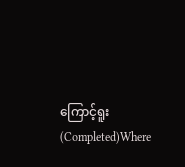ကြောင့်ရူး(Completed)Where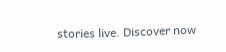stories live. Discover now